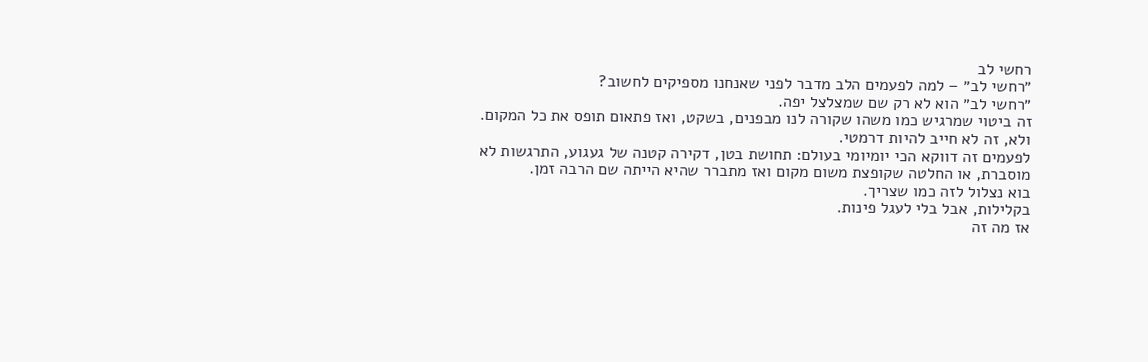רחשי לב
״רחשי לב״ – למה לפעמים הלב מדבר לפני שאנחנו מספיקים לחשוב?
״רחשי לב״ הוא לא רק שם שמצלצל יפה.
זה ביטוי שמרגיש כמו משהו שקורה לנו מבפנים, בשקט, ואז פתאום תופס את כל המקום.
ולא, זה לא חייב להיות דרמטי.
לפעמים זה דווקא הכי יומיומי בעולם: תחושת בטן, דקירה קטנה של געגוע, התרגשות לא מוסברת, או החלטה שקופצת משום מקום ואז מתברר שהיא הייתה שם הרבה זמן.
בוא נצלול לזה כמו שצריך.
בקלילות, אבל בלי לעגל פינות.
אז מה זה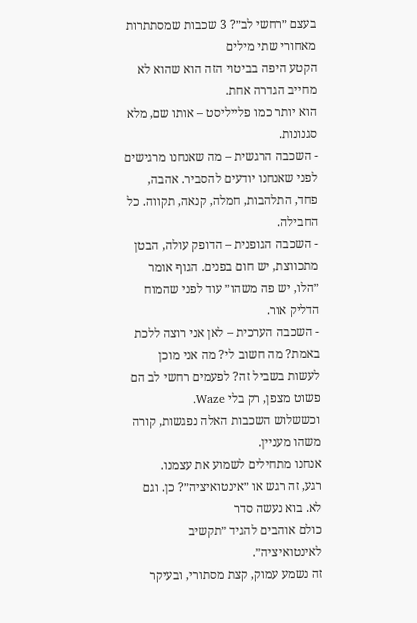בעצם ״רחשי לב״? 3 שכבות שמסתתרות מאחורי שתי מילים
הקטע היפה בביטוי הזה הוא שהוא לא מחייב הגדרה אחת.
הוא יותר כמו פלייליסט – אותו שם, מלא סגנונות.
- השכבה הרגשית – מה שאנחנו מרגישים לפני שאנחנו יודעים להסביר. אהבה, פחד, התלהבות, חמלה, קנאה, תקווה. כל החבילה.
- השכבה הגופנית – הדופק עולה, הבטן מתכווצת, יש חום בפנים. הגוף אומר ״הלו, יש פה משהו״ עוד לפני שהמוח הדליק אור.
- השכבה הערכית – לאן אני רוצה ללכת באמת? מה חשוב לי? מה אני מוכן לעשות בשביל זה? לפעמים רחשי לב הם פשוט מצפן, רק בלי Waze.
וכששלוש השכבות האלה נפגשות, קורה משהו מעניין.
אנחנו מתחילים לשמוע את עצמנו.
רגע, זה רגש או ״אינטואיציה״? כן. וגם לא. בוא נעשה סדר
כולם אוהבים להגיד ״תקשיב לאינטואיציה״.
זה נשמע עמוק, קצת מסתורי, ובעיקר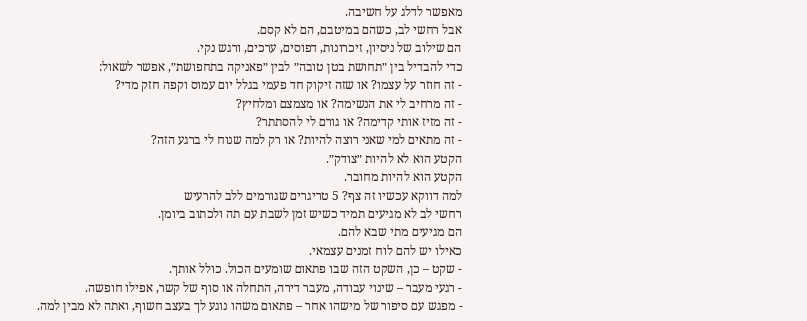מאפשר לדלג על חשיבה.
אבל רחשי לב, כשהם במיטבם, הם לא קסם.
הם שילוב של ניסיון, זיכרונות, דפוסים, ערכים, ורגש נקי.
כדי להבדיל בין ״תחושת בטן טובה״ לבין ״פאניקה בתחפושת״, אפשר לשאול:
- זה חוזר על עצמו? או שזה זיקוק חד פעמי בגלל יום עמוס וקפה חזק מדי?
- זה מרחיב לי את הנשימה? או מצמצם ומלחיץ?
- זה מזיז אותי קדימה? או גורם לי להסתתר?
- זה מתאים למי שאני רוצה להיות? או רק למה שנוח לי ברגע הזה?
הקטע הוא לא להיות ״צודק״.
הקטע הוא להיות מחובר.
למה דווקא עכשיו זה צף? 5 טריגרים שגורמים ללב להרעיש
רחשי לב לא מגיעים תמיד כשיש זמן לשבת עם תה ולכתוב ביומן.
הם מגיעים מתי שבא להם.
כאילו יש להם לוח זמנים עצמאי.
- שקט – כן, השקט הזה שבו פתאום שומעים הכול. כולל אותך.
- רגעי מעבר – שינוי עבודה, מעבר דירה, התחלה או סוף של קשר, אפילו חופשה.
- מפגש עם סיפור של מישהו אחר – פתאום משהו נוגע לך בעצב חשוף, ואתה לא מבין למה.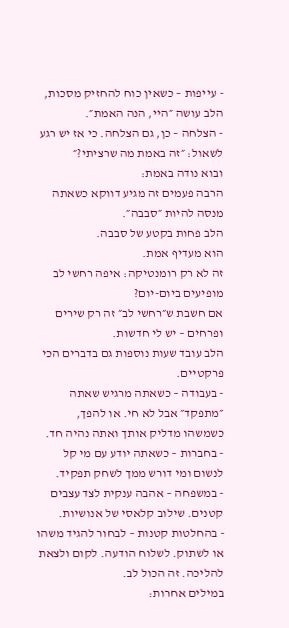- עייפות – כשאין כוח להחזיק מסכות, הלב עושה ״היי, הנה האמת״.
- הצלחה – כן, גם הצלחה. כי אז יש רגע לשאול: ״זה באמת מה שרציתי?״
ובוא נודה באמת:
הרבה פעמים זה מגיע דווקא כשאתה מנסה להיות ״סבבה״.
הלב פחות בקטע של סבבה.
הוא מעדיף אמת.
זה לא רק רומנטיקה: איפה רחשי לב מופיעים ביום-יום?
אם חשבת ש״רחשי לב״ זה רק שירים ופרחים – יש לי חדשות.
הלב עובד שעות נוספות גם בדברים הכי פרקטיים.
- בעבודה – כשאתה מרגיש שאתה ״מתפקד״ אבל לא חי. או להפך, כשמשהו מדליק אותך ואתה נהיה חד.
- בחברות – כשאתה יודע עם מי קל לנשום ומי דורש ממך לשחק תפקיד.
- במשפחה – אהבה ענקית לצד עצבים קטנים. שילוב קלאסי של אנושיות.
- בהחלטות קטנות – לבחור להגיד משהו או לשתוק. לשלוח הודעה. לקום ולצאת להליכה. זה הכול לב.
במילים אחרות: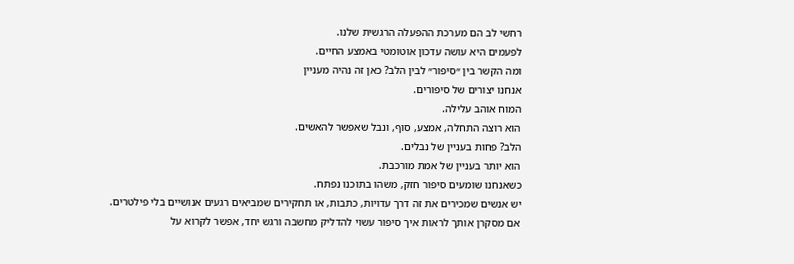רחשי לב הם מערכת ההפעלה הרגשית שלנו.
לפעמים היא עושה עדכון אוטומטי באמצע החיים.
ומה הקשר בין ״סיפור״ לבין הלב? כאן זה נהיה מעניין
אנחנו יצורים של סיפורים.
המוח אוהב עלילה.
הוא רוצה התחלה, אמצע, סוף, ונבל שאפשר להאשים.
הלב? פחות בעניין של נבלים.
הוא יותר בעניין של אמת מורכבת.
כשאנחנו שומעים סיפור חזק, משהו בתוכנו נפתח.
יש אנשים שמכירים את זה דרך עדויות, כתבות, או תחקירים שמביאים רגעים אנושיים בלי פילטרים.
אם מסקרן אותך לראות איך סיפור עשוי להדליק מחשבה ורגש יחד, אפשר לקרוא על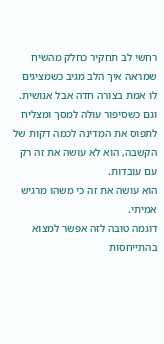רחשי לב תחקיר כחלק מהשיח שמראה איך הלב מגיב כשמציגים לו אמת בצורה חדה אבל אנושית.
וגם כשסיפור עולה למסך ומצליח לתפוס את המדינה לכמה דקות של הקשבה, הוא לא עושה את זה רק עם עובדות.
הוא עושה את זה כי משהו מרגיש אמיתי.
דוגמה טובה לזה אפשר למצוא בהתייחסות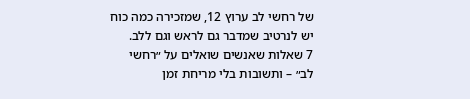של רחשי לב ערוץ 12, שמזכירה כמה כוח יש לנרטיב שמדבר גם לראש וגם ללב.
7 שאלות שאנשים שואלים על ״רחשי לב״ – ותשובות בלי מריחת זמן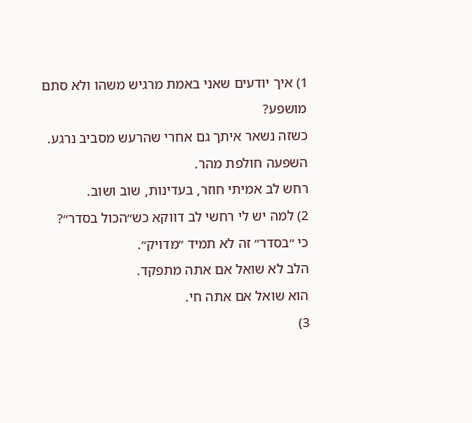1) איך יודעים שאני באמת מרגיש משהו ולא סתם מושפע?
כשזה נשאר איתך גם אחרי שהרעש מסביב נרגע.
השפעה חולפת מהר.
רחש לב אמיתי חוזר, בעדינות, שוב ושוב.
2) למה יש לי רחשי לב דווקא כש״הכול בסדר״?
כי ״בסדר״ זה לא תמיד ״מדויק״.
הלב לא שואל אם אתה מתפקד.
הוא שואל אם אתה חי.
3)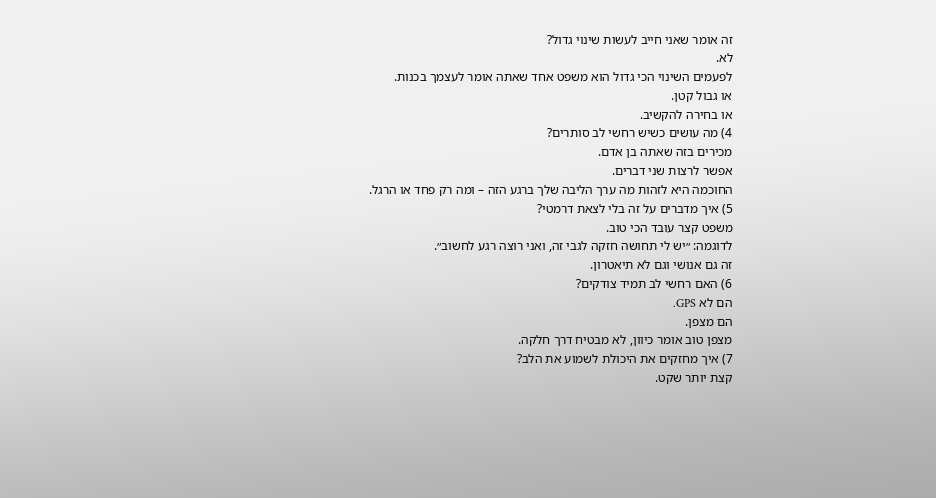זה אומר שאני חייב לעשות שינוי גדול?
לא.
לפעמים השינוי הכי גדול הוא משפט אחד שאתה אומר לעצמך בכנות.
או גבול קטן.
או בחירה להקשיב.
4) מה עושים כשיש רחשי לב סותרים?
מכירים בזה שאתה בן אדם.
אפשר לרצות שני דברים.
החוכמה היא לזהות מה ערך הליבה שלך ברגע הזה – ומה רק פחד או הרגל.
5) איך מדברים על זה בלי לצאת דרמטי?
משפט קצר עובד הכי טוב.
לדוגמה: ״יש לי תחושה חזקה לגבי זה, ואני רוצה רגע לחשוב״.
זה גם אנושי וגם לא תיאטרון.
6) האם רחשי לב תמיד צודקים?
הם לא GPS.
הם מצפן.
מצפן טוב אומר כיוון, לא מבטיח דרך חלקה.
7) איך מחזקים את היכולת לשמוע את הלב?
קצת יותר שקט.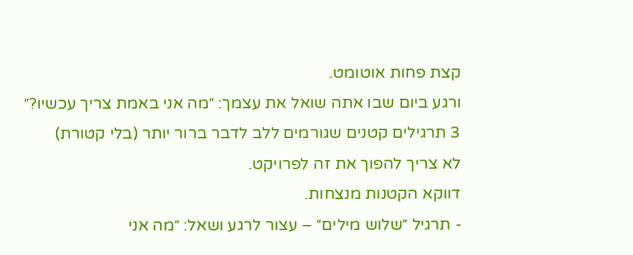קצת פחות אוטומט.
ורגע ביום שבו אתה שואל את עצמך: ״מה אני באמת צריך עכשיו?״
3 תרגילים קטנים שגורמים ללב לדבר ברור יותר (בלי קטורת)
לא צריך להפוך את זה לפרויקט.
דווקא הקטנות מנצחות.
- תרגיל ״שלוש מילים״ – עצור לרגע ושאל: ״מה אני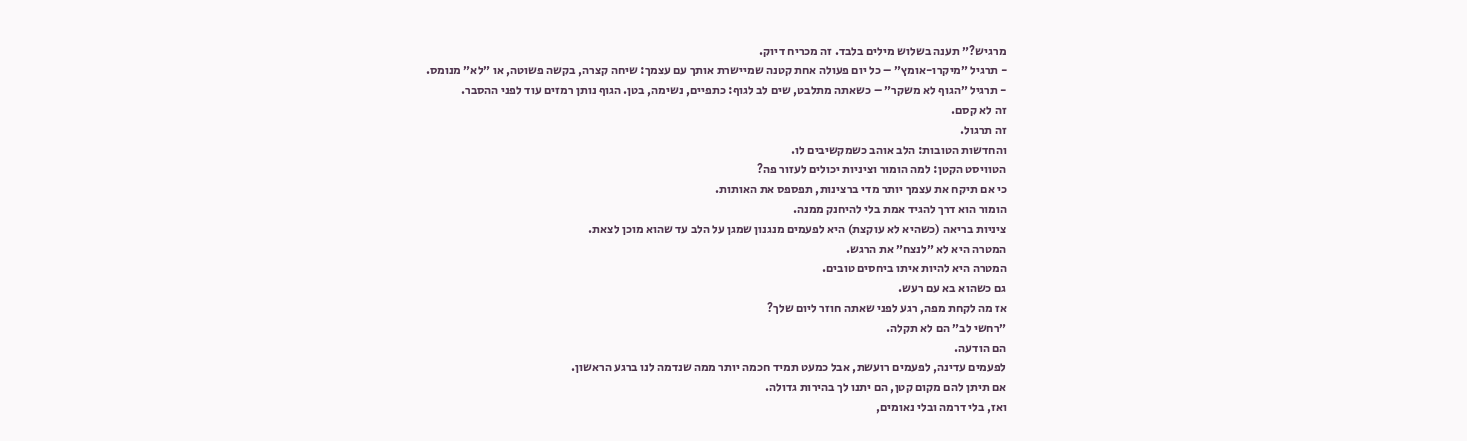מרגיש?״ תענה בשלוש מילים בלבד. זה מכריח דיוק.
- תרגיל ״מיקרו-אומץ״ – כל יום פעולה אחת קטנה שמיישרת אותך עם עצמך: שיחה קצרה, בקשה פשוטה, או ״לא״ מנומס.
- תרגיל ״הגוף לא משקר״ – כשאתה מתלבט, שים לב לגוף: כתפיים, נשימה, בטן. הגוף נותן רמזים עוד לפני ההסבר.
זה לא קסם.
זה תרגול.
והחדשות הטובות: הלב אוהב כשמקשיבים לו.
הטוויסט הקטן: למה הומור וציניות יכולים לעזור פה?
כי אם תיקח את עצמך יותר מדי ברצינות, תפספס את האותות.
הומור הוא דרך להגיד אמת בלי להיחנק ממנה.
ציניות בריאה (כשהיא לא עוקצת) היא לפעמים מנגנון שמגן על הלב עד שהוא מוכן לצאת.
המטרה היא לא ״לנצח״ את הרגש.
המטרה היא להיות איתו ביחסים טובים.
גם כשהוא בא עם רעש.
אז מה לקחת מפה, רגע לפני שאתה חוזר ליום שלך?
״רחשי לב״ הם לא תקלה.
הם הודעה.
לפעמים עדינה, לפעמים רועשת, אבל כמעט תמיד חכמה יותר ממה שנדמה לנו ברגע הראשון.
אם תיתן להם מקום קטן, הם יתנו לך בהירות גדולה.
ואז, בלי דרמה ובלי נאומים,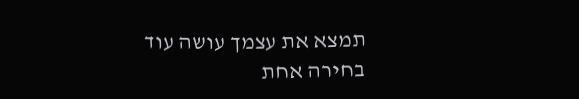תמצא את עצמך עושה עוד בחירה אחת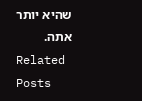שהיא יותר אתה.
Related Posts